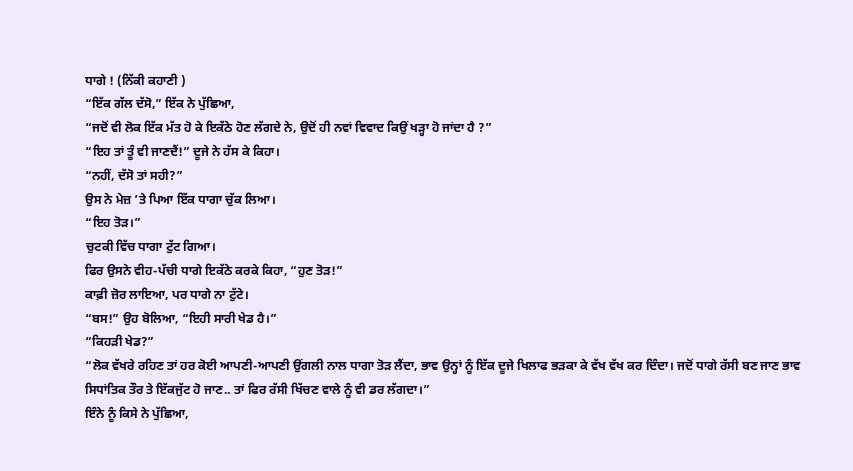ਧਾਗੇ ! (ਨਿੱਕੀ ਕਹਾਣੀ )
“ਇੱਕ ਗੱਲ ਦੱਸੋ,” ਇੱਕ ਨੇ ਪੁੱਛਿਆ,
“ਜਦੋਂ ਵੀ ਲੋਕ ਇੱਕ ਮੱਤ ਹੋ ਕੇ ਇਕੱਠੇ ਹੋਣ ਲੱਗਦੇ ਨੇ, ਉਦੋਂ ਹੀ ਨਵਾਂ ਵਿਵਾਦ ਕਿਉਂ ਖੜ੍ਹਾ ਹੋ ਜਾਂਦਾ ਹੈ ?”
“ਇਹ ਤਾਂ ਤੂੰ ਵੀ ਜਾਣਦੈਂ!” ਦੂਜੇ ਨੇ ਹੱਸ ਕੇ ਕਿਹਾ।
“ਨਹੀਂ, ਦੱਸੋ ਤਾਂ ਸਹੀ?”
ਉਸ ਨੇ ਮੇਜ਼ ’ਤੇ ਪਿਆ ਇੱਕ ਧਾਗਾ ਚੁੱਕ ਲਿਆ।
“ਇਹ ਤੋੜ।”
ਚੁਟਕੀ ਵਿੱਚ ਧਾਗਾ ਟੁੱਟ ਗਿਆ।
ਫਿਰ ਉਸਨੇ ਵੀਹ-ਪੱਚੀ ਧਾਗੇ ਇਕੱਠੇ ਕਰਕੇ ਕਿਹਾ, “ਹੁਣ ਤੋੜ!”
ਕਾਫ਼ੀ ਜ਼ੋਰ ਲਾਇਆ, ਪਰ ਧਾਗੇ ਨਾ ਟੁੱਟੇ।
“ਬਸ!” ਉਹ ਬੋਲਿਆ, “ਇਹੀ ਸਾਰੀ ਖੇਡ ਹੈ।”
“ਕਿਹੜੀ ਖੇਡ?”
“ਲੋਕ ਵੱਖਰੇ ਰਹਿਣ ਤਾਂ ਹਰ ਕੋਈ ਆਪਣੀ-ਆਪਣੀ ਉਂਗਲੀ ਨਾਲ ਧਾਗਾ ਤੋੜ ਲੈਂਦਾ, ਭਾਵ ਉਨ੍ਹਾਂ ਨੂੰ ਇੱਕ ਦੂਜੇ ਖਿਲਾਫ ਭੜਕਾ ਕੇ ਵੱਖ ਵੱਖ ਕਰ ਦਿੰਦਾ। ਜਦੋਂ ਧਾਗੇ ਰੱਸੀ ਬਣ ਜਾਣ ਭਾਵ ਸਿਧਾਂਤਿਕ ਤੌਰ ਤੇ ਇੱਕਜੁੱਟ ਹੋ ਜਾਣ.. ਤਾਂ ਫਿਰ ਰੱਸੀ ਖਿੱਚਣ ਵਾਲੇ ਨੂੰ ਵੀ ਡਰ ਲੱਗਦਾ।”
ਇੰਨੇ ਨੂੰ ਕਿਸੇ ਨੇ ਪੁੱਛਿਆ,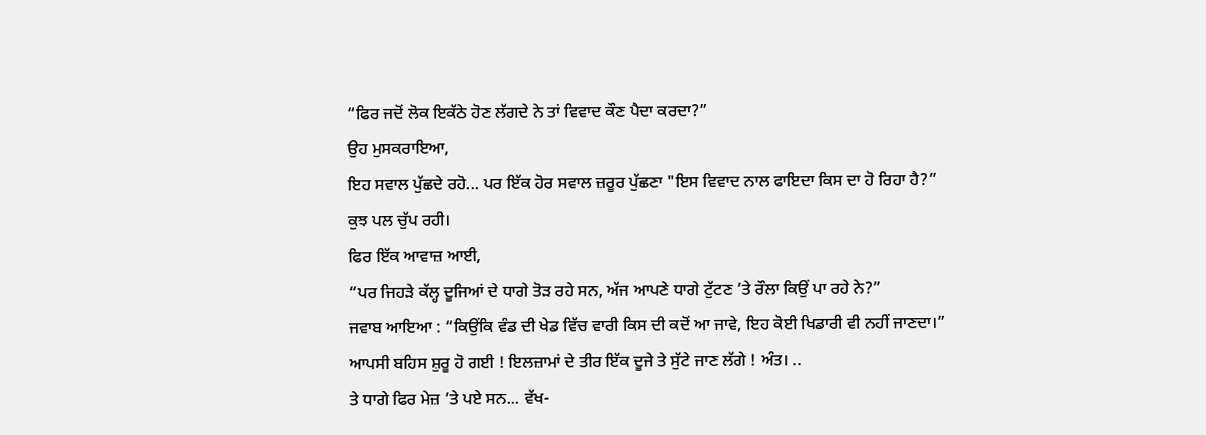“ਫਿਰ ਜਦੋਂ ਲੋਕ ਇਕੱਠੇ ਹੋਣ ਲੱਗਦੇ ਨੇ ਤਾਂ ਵਿਵਾਦ ਕੌਣ ਪੈਦਾ ਕਰਦਾ?”
ਉਹ ਮੁਸਕਰਾਇਆ,
ਇਹ ਸਵਾਲ ਪੁੱਛਦੇ ਰਹੋ... ਪਰ ਇੱਕ ਹੋਰ ਸਵਾਲ ਜ਼ਰੂਰ ਪੁੱਛਣਾ "ਇਸ ਵਿਵਾਦ ਨਾਲ ਫਾਇਦਾ ਕਿਸ ਦਾ ਹੋ ਰਿਹਾ ਹੈ?”
ਕੁਝ ਪਲ ਚੁੱਪ ਰਹੀ।
ਫਿਰ ਇੱਕ ਆਵਾਜ਼ ਆਈ,
“ਪਰ ਜਿਹੜੇ ਕੱਲ੍ਹ ਦੂਜਿਆਂ ਦੇ ਧਾਗੇ ਤੋੜ ਰਹੇ ਸਨ, ਅੱਜ ਆਪਣੇ ਧਾਗੇ ਟੁੱਟਣ ’ਤੇ ਰੌਲਾ ਕਿਉਂ ਪਾ ਰਹੇ ਨੇ?”
ਜਵਾਬ ਆਇਆ : “ਕਿਉਂਕਿ ਵੰਡ ਦੀ ਖੇਡ ਵਿੱਚ ਵਾਰੀ ਕਿਸ ਦੀ ਕਦੋਂ ਆ ਜਾਵੇ, ਇਹ ਕੋਈ ਖਿਡਾਰੀ ਵੀ ਨਹੀਂ ਜਾਣਦਾ।”
ਆਪਸੀ ਬਹਿਸ ਸ਼ੁਰੂ ਹੋ ਗਈ ! ਇਲਜ਼ਾਮਾਂ ਦੇ ਤੀਰ ਇੱਕ ਦੂਜੇ ਤੇ ਸੁੱਟੇ ਜਾਣ ਲੱਗੇ ! ਅੰਤ। ..
ਤੇ ਧਾਗੇ ਫਿਰ ਮੇਜ਼ ’ਤੇ ਪਏ ਸਨ... ਵੱਖ-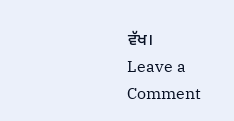ਵੱਖ।
Leave a Comment